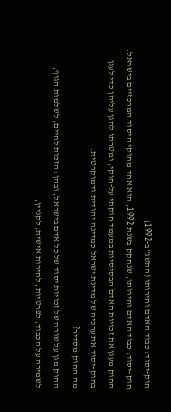חוק-יסוד: כבוד האדם וחירותו (התשנ"ב-1992)
חוק-יסוד: כבוד האדם וחירותו, שנחקק בשנת 1992, הוא אחד מחוקי היסוד המרכזיים בישראל. החוק מעגן את זכויות האדם הבסיסיות במעמד חוקתי על-חוקי, ומטרתו להגן עליהן כדי לעגן בחוק-יסוד את ערכיה של מדינת ישראל כמדינה יהודית ודמוקרטית.
מה החוק מסדיר?
החוק מגן על שורה של זכויות יסוד של כל אדם בישראל, ובהן: הזכות לחיים, לשלמות הגוף, לשמירה על הכבוד, לפרטיות, לחירות אישית, לקניין,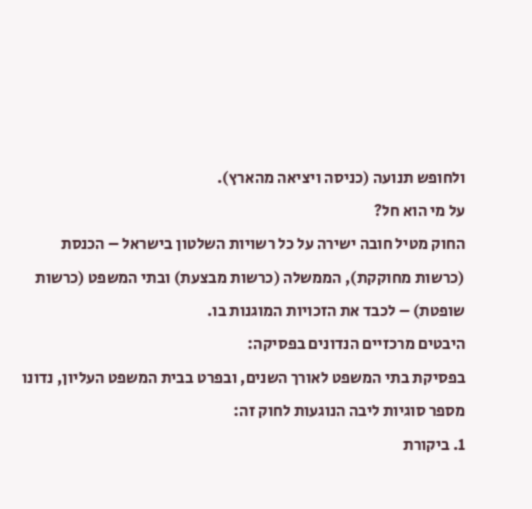ולחופש תנועה (כניסה ויציאה מהארץ).
על מי הוא חל?
החוק מטיל חובה ישירה על כל רשויות השלטון בישראל – הכנסת (כרשות מחוקקת), הממשלה (כרשות מבצעת) ובתי המשפט (כרשות שופטת) – לכבד את הזכויות המוגנות בו.
היבטים מרכזיים הנדונים בפסיקה:
בפסיקת בתי המשפט לאורך השנים, ובפרט בבית המשפט העליון, נדונו מספר סוגיות ליבה הנוגעות לחוק זה:
1. ביקורת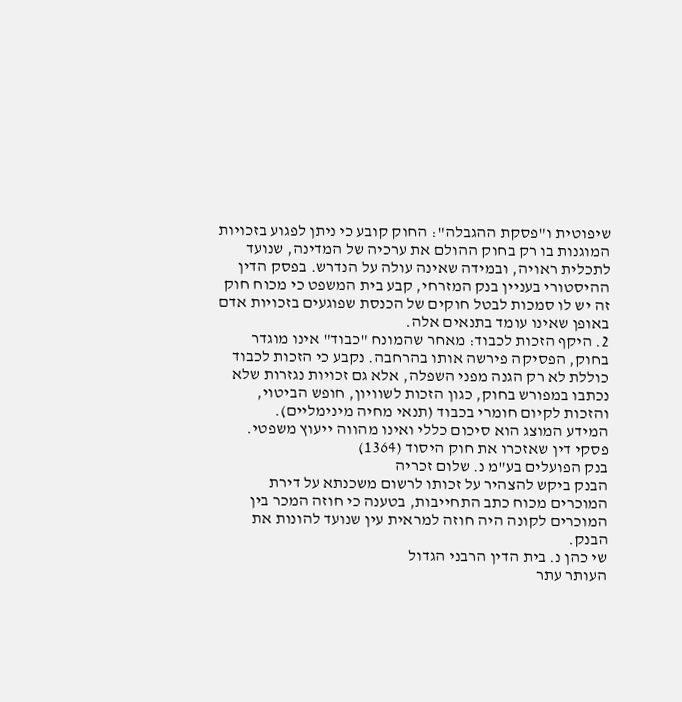שיפוטית ו"פסקת ההגבלה": החוק קובע כי ניתן לפגוע בזכויות המוגנות בו רק בחוק ההולם את ערכיה של המדינה, שנועד לתכלית ראויה, ובמידה שאינה עולה על הנדרש. בפסק הדין ההיסטורי בעניין בנק המזרחי, קבע בית המשפט כי מכוח חוק זה יש לו סמכות לבטל חוקים של הכנסת שפוגעים בזכויות אדם באופן שאינו עומד בתנאים אלה.
2. היקף הזכות לכבוד: מאחר שהמונח "כבוד" אינו מוגדר בחוק, הפסיקה פירשה אותו בהרחבה. נקבע כי הזכות לכבוד כוללת לא רק הגנה מפני השפלה, אלא גם זכויות נגזרות שלא נכתבו במפורש בחוק, כגון הזכות לשוויון, חופש הביטוי, והזכות לקיום חומרי בכבוד (תנאי מחיה מינימליים).
המידע המוצג הוא סיכום כללי ואינו מהווה ייעוץ משפטי.
פסקי דין שאזכרו את חוק היסוד (1364)
בנק הפועלים בע"מ נ. שלום זכריה
הבנק ביקש להצהיר על זכותו לרשום משכנתא על דירת המוכרים מכוח כתב התחייבות, בטענה כי חוזה המכר בין המוכרים לקונה היה חוזה למראית עין שנועד להונות את הבנק.
שי כהן נ. בית הדין הרבני הגדול
העותר עתר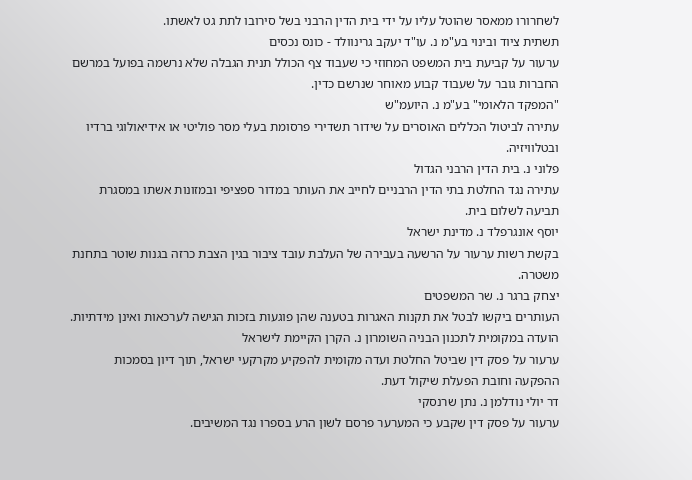לשחרורו ממאסר שהוטל עליו על ידי בית הדין הרבני בשל סירובו לתת גט לאשתו.
תשתית ציוד ובינוי בע"מ נ. עו"ד יעקב גרינוולד - כונס נכסים
ערעור על קביעת בית המשפט המחוזי כי שעבוד צף הכולל תנית הגבלה שלא נרשמה בפועל במרשם החברות גובר על שעבוד קבוע מאוחר שנרשם כדין.
"המפקד הלאומי" בע"מ נ. היועמ"ש
עתירה לביטול הכללים האוסרים על שידור תשדירי פרסומת בעלי מסר פוליטי או אידיאולוגי ברדיו ובטלוויזיה.
פלוני נ. בית הדין הרבני הגדול
עתירה נגד החלטת בתי הדין הרבניים לחייב את העותר במדור ספציפי ובמזונות אשתו במסגרת תביעה לשלום בית.
יוסף אונגרפלד נ. מדינת ישראל
בקשת רשות ערעור על הרשעה בעבירה של העלבת עובד ציבור בגין הצבת כרזה בגנות שוטר בתחנת משטרה.
יצחק ברגר נ. שר המשפטים
העותרים ביקשו לבטל את תקנות האגרות בטענה שהן פוגעות בזכות הגישה לערכאות ואינן מידתיות.
הועדה במקומית לתכנון הבניה השומרון נ. הקרן הקיימת לישראל
ערעור על פסק דין שביטל החלטת ועדה מקומית להפקיע מקרקעי ישראל, תוך דיון בסמכות ההפקעה וחובת הפעלת שיקול דעת.
דר יולי נודלמן נ. נתן שרנסקי
ערעור על פסק דין שקבע כי המערער פרסם לשון הרע בספרו נגד המשיבים.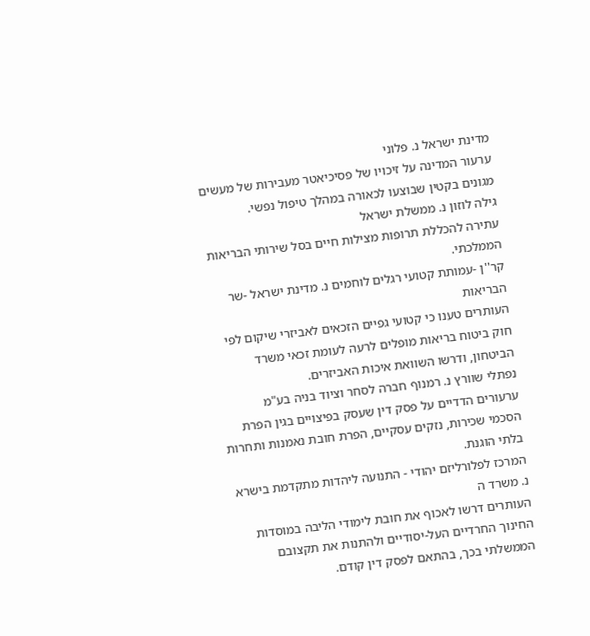מדינת ישראל נ. פלוני
ערעור המדינה על זיכויו של פסיכיאטר מעבירות של מעשים מגונים בקטין שבוצעו לכאורה במהלך טיפול נפשי.
גילה לוזון נ. ממשלת ישראל
עתירה להכללת תרופות מצילות חיים בסל שירותי הבריאות הממלכתי.
קר''ן -עמותת קטועי רגלים לוחמים נ. מדינת ישראל -שר הבריאות
העותרים טענו כי קטועי גפיים הזכאים לאביזרי שיקום לפי חוק ביטוח בריאות מופלים לרעה לעומת זכאי משרד הביטחון, ודרשו השוואת איכות האביזרים.
נפתלי שוורץ נ. רמנוף חברה לסחר וציוד בניה בע"מ
ערעורים הדדיים על פסק דין שעסק בפיצויים בגין הפרת הסכמי שכירות, נזקים עסקיים, הפרת חובת נאמנות ותחרות בלתי הוגנת.
המרכז לפלורליזם יהודי - התנועה ליהדות מתקדמת בישרא נ. משרד ה
העותרים דרשו לאכוף את חובת לימודי הליבה במוסדות החינוך החרדיים העל-יסודיים ולהתנות את תקצובם הממשלתי בכך, בהתאם לפסק דין קודם.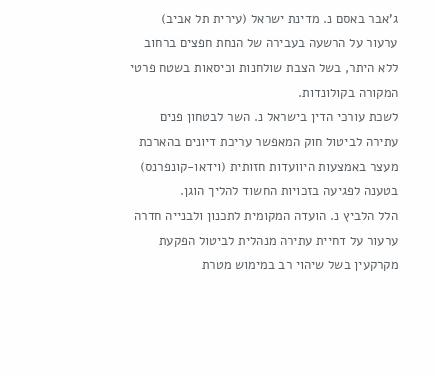ג'אבר באסם נ. מדינת ישראל (עירית תל אביב)
ערעור על הרשעה בעבירה של הנחת חפצים ברחוב ללא היתר, בשל הצבת שולחנות וכיסאות בשטח פרטי המקורה בקולונדות.
לשכת עורכי הדין בישראל נ. השר לבטחון פנים
עתירה לביטול חוק המאפשר עריכת דיונים בהארכת מעצר באמצעות היוועדות חזותית (וידאו-קונפרנס) בטענה לפגיעה בזכויות החשוד להליך הוגן.
הלל הלביץ נ. הועדה המקומית לתכנון ולבנייה חדרה
ערעור על דחיית עתירה מנהלית לביטול הפקעת מקרקעין בשל שיהוי רב במימוש מטרת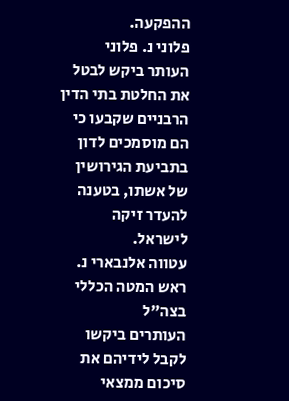ההפקעה.
פלוני נ. פלוני
העותר ביקש לבטל את החלטת בתי הדין הרבניים שקבעו כי הם מוסמכים לדון בתביעת הגירושין של אשתו, בטענה להעדר זיקה לישראל.
עטווה אלנבארי נ. ראש המטה הכללי בצה"ל
העותרים ביקשו לקבל לידיהם את סיכום ממצאי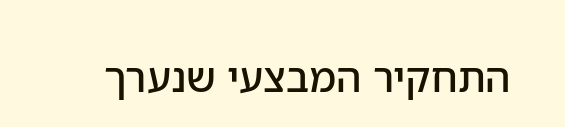התחקיר המבצעי שנערך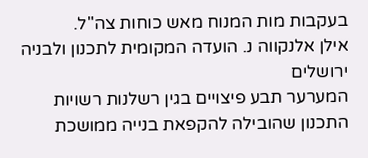בעקבות מות המנוח מאש כוחות צה"ל.
אילן אלנקווה נ. הועדה המקומית לתכנון ולבניה ירושלים
המערער תבע פיצויים בגין רשלנות רשויות התכנון שהובילה להקפאת בנייה ממושכת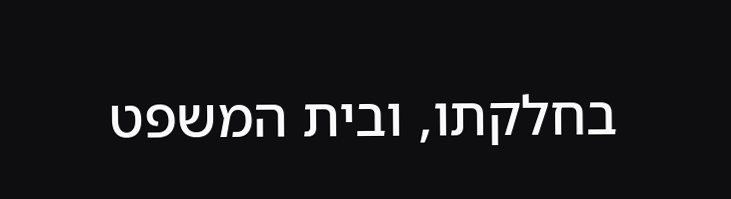בחלקתו, ובית המשפט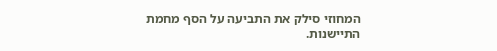המחוזי סילק את התביעה על הסף מחמת התיישנות.